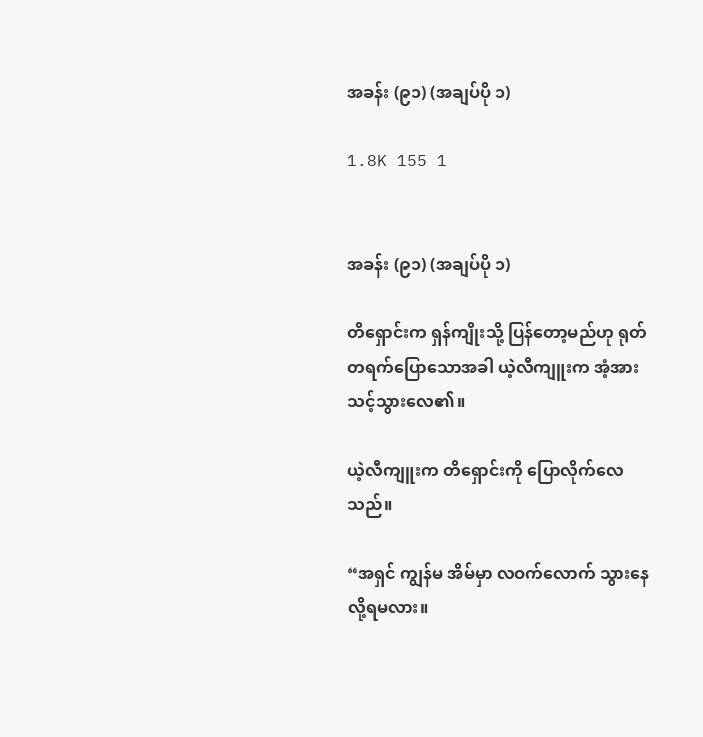အခန်း (၉၁) (အချပ်ပို ၁)

1.8K 155 1


အခန်း (၉၁) (အချပ်ပို ၁)

တိရှောင်းက ရှန်ကျိုးသို့ ပြန်တော့မည်ဟု ရုတ်တရက်ပြောသောအခါ ယဲ့လီကျူးက အံ့အားသင့်သွားလေ၏။

ယဲ့လီကျူးက တိရှောင်းကို ပြောလိုက်လေသည်။

“အရှင် ကျွန်မ အိမ်မှာ လဝက်လောက် သွားနေလို့ရမလား။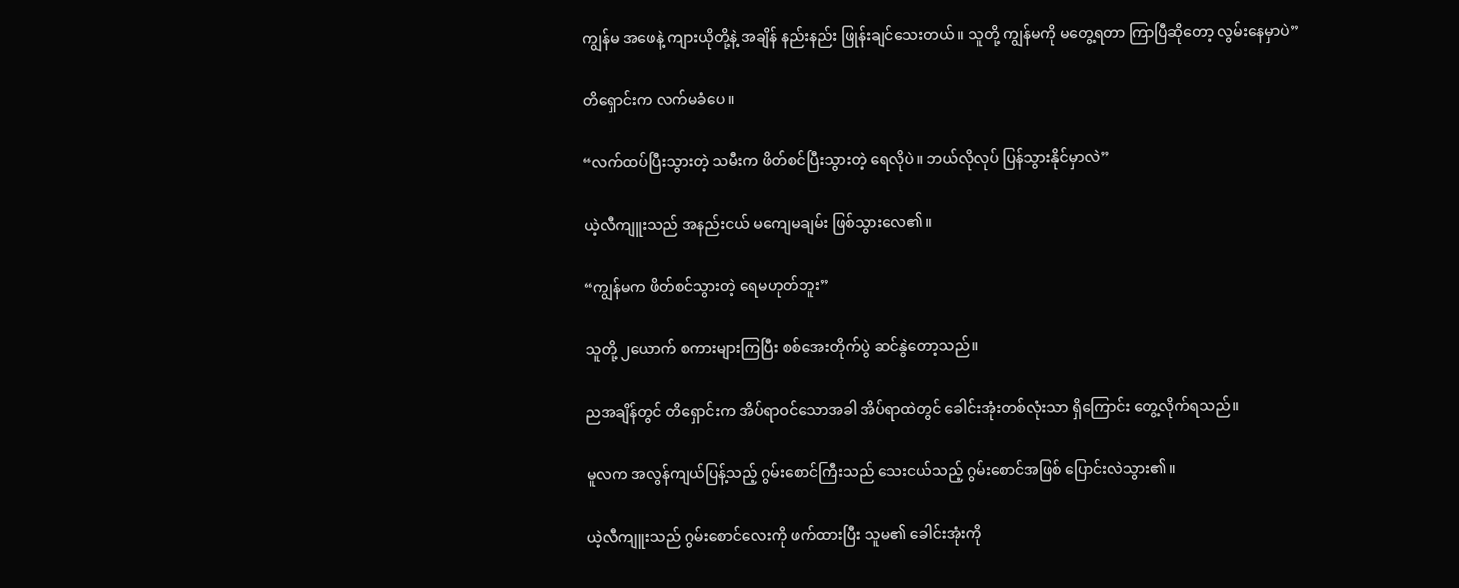ကျွန်မ အဖေနဲ့ ကျားယိုတို့နဲ့ အချိန် နည်းနည်း ဖြုန်းချင်သေးတယ်။ သူတို့ ကျွန်မကို မတွေ့ရတာ ကြာပြီဆိုတော့ လွမ်းနေမှာပဲ”

တိရှောင်းက လက်မခံပေ။

“လက်ထပ်ပြီးသွားတဲ့ သမီးက ဖိတ်စင်ပြီးသွားတဲ့ ရေလိုပဲ။ ဘယ်လိုလုပ် ပြန်သွားနိုင်မှာလဲ”

ယဲ့လီကျူးသည် အနည်းငယ် မကျေမချမ်း ဖြစ်သွားလေ၏။

“ကျွန်မက ဖိတ်စင်သွားတဲ့ ရေမဟုတ်ဘူး”

သူတို့ ၂ယောက် စကားများကြပြီး စစ်အေးတိုက်ပွဲ ဆင်နွဲတော့သည်။

ညအချိန်တွင် တိ‌ရှောင်းက အိပ်ရာဝင်သောအခါ အိပ်ရာထဲတွင် ခေါင်းအုံးတစ်လုံးသာ ရှိကြောင်း တွေ့လိုက်ရသည်။

မူလက အလွန်ကျယ်ပြန့်သည့် ဂွမ်းစောင်ကြီးသည် သေးငယ်သည့် ဂွမ်းစောင်အဖြစ် ပြောင်းလဲသွား၏။

ယဲ့လီကျူးသည် ဂွမ်းစောင်လေးကို ဖက်ထားပြီး သူမ၏ ခေါင်းအုံးကို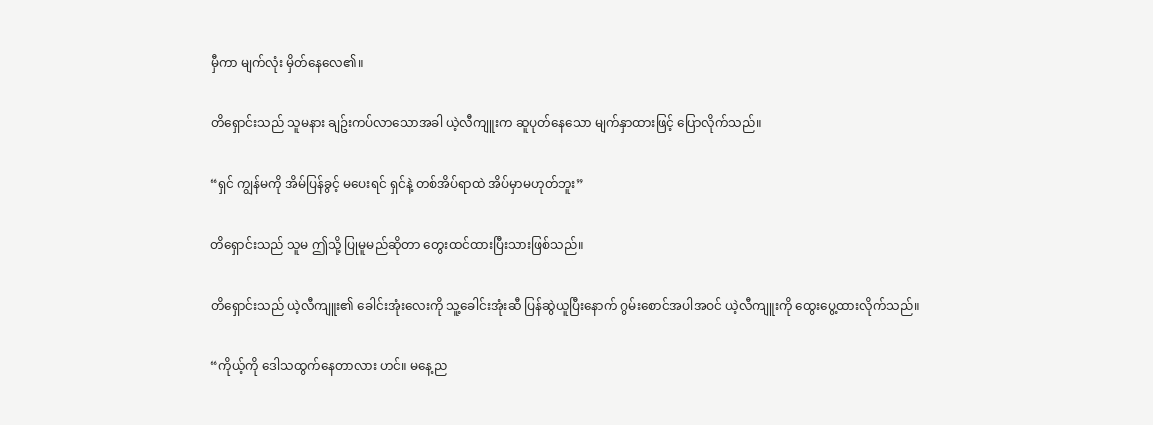မှီကာ မျက်လုံး မှိတ်နေလေ၏။

တိရှောင်းသည် သူမနား ချဥ်းကပ်လာသောအခါ ယဲ့လီကျူးက ဆူပုတ်နေသော မျက်နှာထားဖြင့် ပြောလိုက်သည်။

“ရှင် ကျွန်မကို အိမ်ပြန်ခွင့် မပေးရင် ရှင်နဲ့ တစ်အိပ်ရာထဲ အိပ်မှာမဟုတ်ဘူး”

တိရှောင်းသည် သူမ ဤသို့ ပြုမူမည်ဆိုတာ တွေးထင်ထားပြီးသားဖြစ်သည်။

တိရှောင်းသည် ယဲ့လီကျူး၏ ခေါင်းအုံးလေးကို သူ့ခေါင်းအုံးဆီ ပြန်ဆွဲယူပြီးနောက် ဂွမ်းစောင်အပါအဝင် ယဲ့လီကျူးကို ထွေးပွေ့ထားလိုက်သည်။

“ကိုယ့်ကို ဒေါသထွက်နေတာလား ဟင်။ မနေ့ည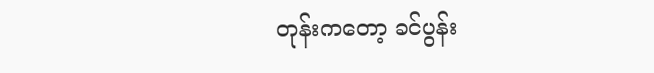တုန်းကတော့ ခင်ပွန်း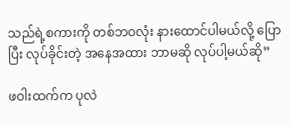သည်ရဲ့စကားကို တစ်ဘဝလုံး နားထောင်ပါမယ်လို့ ပြောပြီး လုပ်ခိုင်းတဲ့ အနေအထား ဘာမဆို လုပ်ပါ့မယ်ဆို”

ဖဝါးထက်က ပုလဲ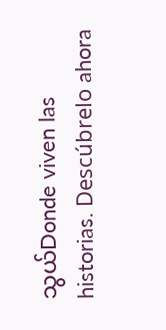သွယ်Donde viven las historias. Descúbrelo ahora